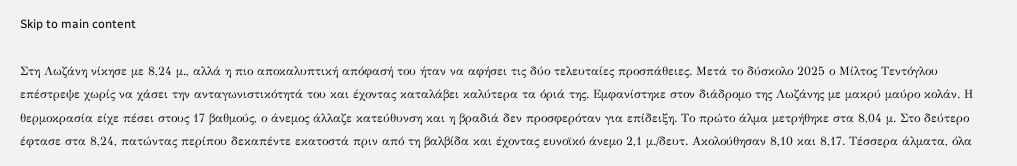Skip to main content

Στη Λωζάνη νίκησε με 8,24 μ., αλλά η πιο αποκαλυπτική απόφασή του ήταν να αφήσει τις δύο τελευταίες προσπάθειες. Μετά το δύσκολο 2025 ο Μίλτος Τεντόγλου επέστρεψε χωρίς να χάσει την ανταγωνιστικότητά του και έχοντας καταλάβει καλύτερα τα όριά της. Εμφανίστηκε στον διάδρομο της Λωζάνης με μακρύ μαύρο κολάν. Η θερμοκρασία είχε πέσει στους 17 βαθμούς, ο άνεμος άλλαζε κατεύθυνση και η βραδιά δεν προσφερόταν για επίδειξη. Το πρώτο άλμα μετρήθηκε στα 8,04 μ. Στο δεύτερο έφτασε στα 8,24, πατώντας περίπου δεκαπέντε εκατοστά πριν από τη βαλβίδα και έχοντας ευνοϊκό άνεμο 2,1 μ./δευτ. Ακολούθησαν 8,10 και 8,17. Τέσσερα άλματα, όλα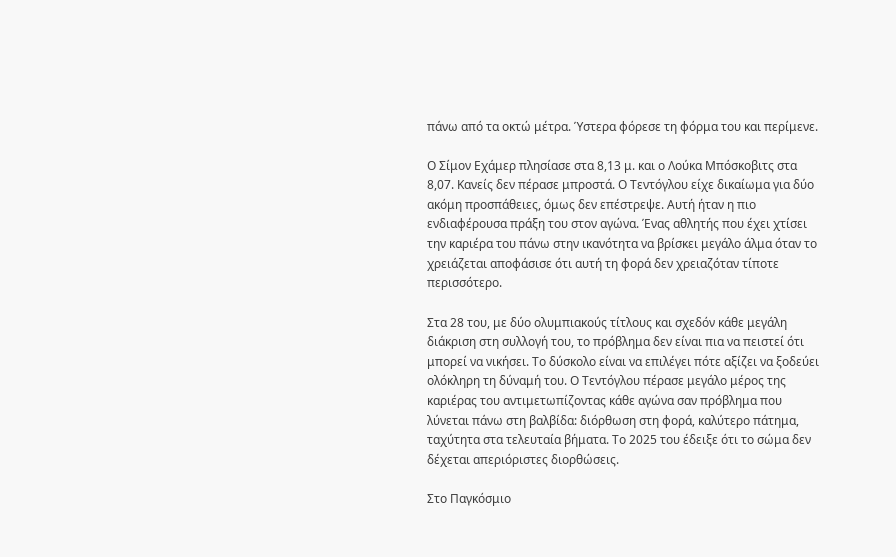πάνω από τα οκτώ μέτρα. Ύστερα φόρεσε τη φόρμα του και περίμενε.

Ο Σίμον Εχάμερ πλησίασε στα 8,13 μ. και ο Λούκα Μπόσκοβιτς στα 8,07. Κανείς δεν πέρασε μπροστά. Ο Τεντόγλου είχε δικαίωμα για δύο ακόμη προσπάθειες, όμως δεν επέστρεψε. Αυτή ήταν η πιο ενδιαφέρουσα πράξη του στον αγώνα. Ένας αθλητής που έχει χτίσει την καριέρα του πάνω στην ικανότητα να βρίσκει μεγάλο άλμα όταν το χρειάζεται αποφάσισε ότι αυτή τη φορά δεν χρειαζόταν τίποτε περισσότερο.

Στα 28 του, με δύο ολυμπιακούς τίτλους και σχεδόν κάθε μεγάλη διάκριση στη συλλογή του, το πρόβλημα δεν είναι πια να πειστεί ότι μπορεί να νικήσει. Το δύσκολο είναι να επιλέγει πότε αξίζει να ξοδεύει ολόκληρη τη δύναμή του. Ο Τεντόγλου πέρασε μεγάλο μέρος της καριέρας του αντιμετωπίζοντας κάθε αγώνα σαν πρόβλημα που λύνεται πάνω στη βαλβίδα: διόρθωση στη φορά, καλύτερο πάτημα, ταχύτητα στα τελευταία βήματα. Το 2025 του έδειξε ότι το σώμα δεν δέχεται απεριόριστες διορθώσεις.

Στο Παγκόσμιο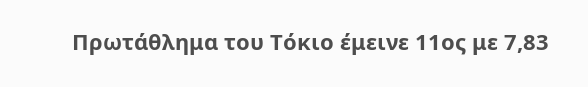Πρωτάθλημα του Τόκιο έμεινε 11ος με 7,83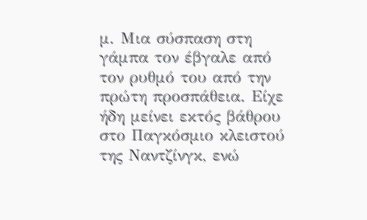μ. Μια σύσπαση στη γάμπα τον έβγαλε από τον ρυθμό του από την πρώτη προσπάθεια. Είχε ήδη μείνει εκτός βάθρου στο Παγκόσμιο κλειστού της Ναντζίνγκ, ενώ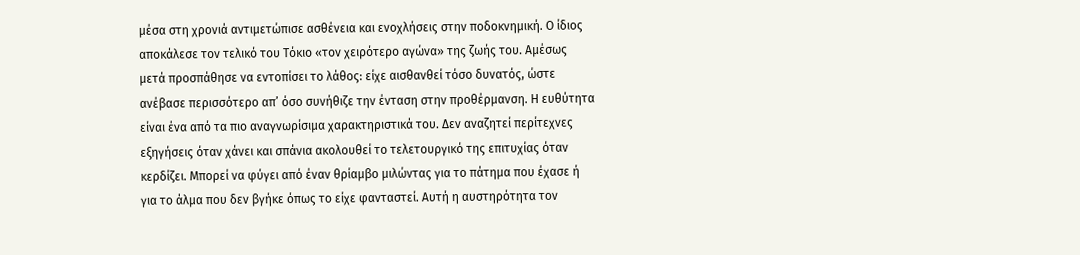μέσα στη χρονιά αντιμετώπισε ασθένεια και ενοχλήσεις στην ποδοκνημική. Ο ίδιος αποκάλεσε τον τελικό του Τόκιο «τον χειρότερο αγώνα» της ζωής του. Αμέσως μετά προσπάθησε να εντοπίσει το λάθος: είχε αισθανθεί τόσο δυνατός, ώστε ανέβασε περισσότερο απ’ όσο συνήθιζε την ένταση στην προθέρμανση. Η ευθύτητα είναι ένα από τα πιο αναγνωρίσιμα χαρακτηριστικά του. Δεν αναζητεί περίτεχνες εξηγήσεις όταν χάνει και σπάνια ακολουθεί το τελετουργικό της επιτυχίας όταν κερδίζει. Μπορεί να φύγει από έναν θρίαμβο μιλώντας για το πάτημα που έχασε ή για το άλμα που δεν βγήκε όπως το είχε φανταστεί. Αυτή η αυστηρότητα τον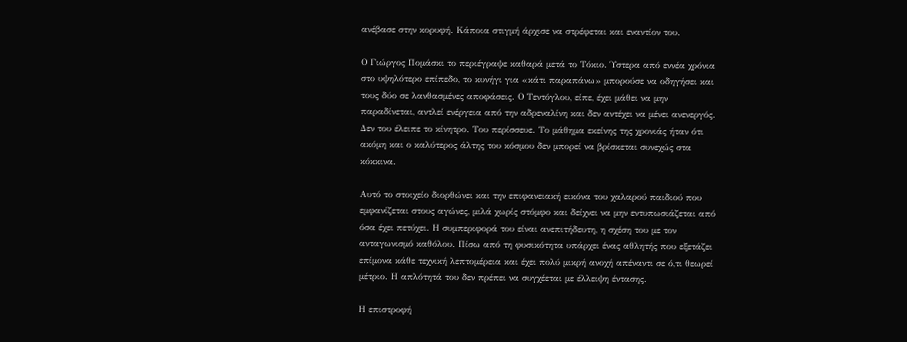ανέβασε στην κορυφή. Κάποια στιγμή άρχισε να στρέφεται και εναντίον του.

Ο Γιώργος Πομάσκι το περιέγραψε καθαρά μετά το Τόκιο. Ύστερα από εννέα χρόνια στο υψηλότερο επίπεδο, το κυνήγι για «κάτι παραπάνω» μπορούσε να οδηγήσει και τους δύο σε λανθασμένες αποφάσεις. Ο Τεντόγλου, είπε, έχει μάθει να μην παραδίνεται, αντλεί ενέργεια από την αδρεναλίνη και δεν αντέχει να μένει ανενεργός. Δεν του έλειπε το κίνητρο. Του περίσσευε. Το μάθημα εκείνης της χρονιάς ήταν ότι ακόμη και ο καλύτερος άλτης του κόσμου δεν μπορεί να βρίσκεται συνεχώς στα κόκκινα.

Αυτό το στοιχείο διορθώνει και την επιφανειακή εικόνα του χαλαρού παιδιού που εμφανίζεται στους αγώνες, μιλά χωρίς στόμφο και δείχνει να μην εντυπωσιάζεται από όσα έχει πετύχει. Η συμπεριφορά του είναι ανεπιτήδευτη, η σχέση του με τον ανταγωνισμό καθόλου. Πίσω από τη φυσικότητα υπάρχει ένας αθλητής που εξετάζει επίμονα κάθε τεχνική λεπτομέρεια και έχει πολύ μικρή ανοχή απέναντι σε ό,τι θεωρεί μέτριο. Η απλότητά του δεν πρέπει να συγχέεται με έλλειψη έντασης.

Η επιστροφή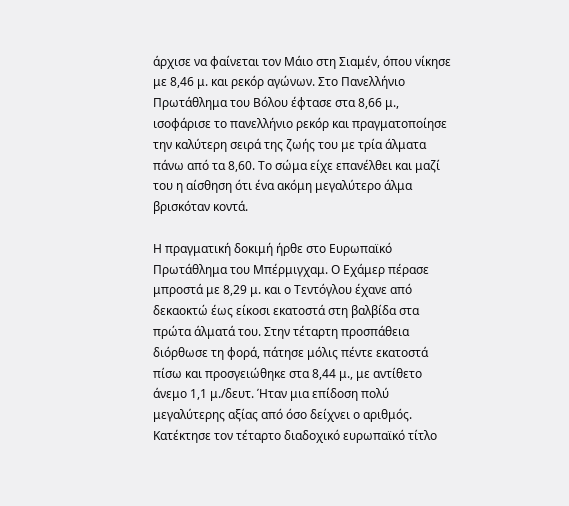άρχισε να φαίνεται τον Μάιο στη Σιαμέν, όπου νίκησε με 8,46 μ. και ρεκόρ αγώνων. Στο Πανελλήνιο Πρωτάθλημα του Βόλου έφτασε στα 8,66 μ., ισοφάρισε το πανελλήνιο ρεκόρ και πραγματοποίησε την καλύτερη σειρά της ζωής του με τρία άλματα πάνω από τα 8,60. Το σώμα είχε επανέλθει και μαζί του η αίσθηση ότι ένα ακόμη μεγαλύτερο άλμα βρισκόταν κοντά.

Η πραγματική δοκιμή ήρθε στο Ευρωπαϊκό Πρωτάθλημα του Μπέρμιγχαμ. Ο Εχάμερ πέρασε μπροστά με 8,29 μ. και ο Τεντόγλου έχανε από δεκαοκτώ έως είκοσι εκατοστά στη βαλβίδα στα πρώτα άλματά του. Στην τέταρτη προσπάθεια διόρθωσε τη φορά, πάτησε μόλις πέντε εκατοστά πίσω και προσγειώθηκε στα 8,44 μ., με αντίθετο άνεμο 1,1 μ./δευτ. Ήταν μια επίδοση πολύ μεγαλύτερης αξίας από όσο δείχνει ο αριθμός. Κατέκτησε τον τέταρτο διαδοχικό ευρωπαϊκό τίτλο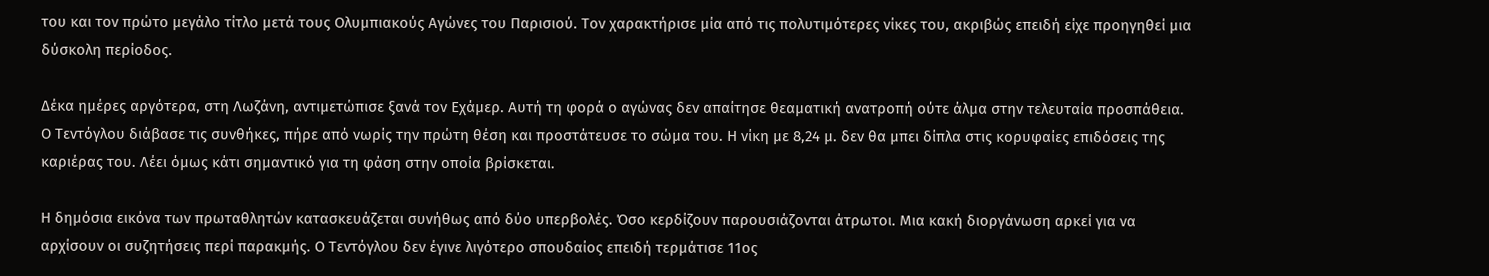του και τον πρώτο μεγάλο τίτλο μετά τους Ολυμπιακούς Αγώνες του Παρισιού. Τον χαρακτήρισε μία από τις πολυτιμότερες νίκες του, ακριβώς επειδή είχε προηγηθεί μια δύσκολη περίοδος.

Δέκα ημέρες αργότερα, στη Λωζάνη, αντιμετώπισε ξανά τον Εχάμερ. Αυτή τη φορά ο αγώνας δεν απαίτησε θεαματική ανατροπή ούτε άλμα στην τελευταία προσπάθεια. Ο Τεντόγλου διάβασε τις συνθήκες, πήρε από νωρίς την πρώτη θέση και προστάτευσε το σώμα του. Η νίκη με 8,24 μ. δεν θα μπει δίπλα στις κορυφαίες επιδόσεις της καριέρας του. Λέει όμως κάτι σημαντικό για τη φάση στην οποία βρίσκεται.

Η δημόσια εικόνα των πρωταθλητών κατασκευάζεται συνήθως από δύο υπερβολές. Όσο κερδίζουν παρουσιάζονται άτρωτοι. Μια κακή διοργάνωση αρκεί για να αρχίσουν οι συζητήσεις περί παρακμής. Ο Τεντόγλου δεν έγινε λιγότερο σπουδαίος επειδή τερμάτισε 11ος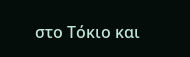στο Τόκιο και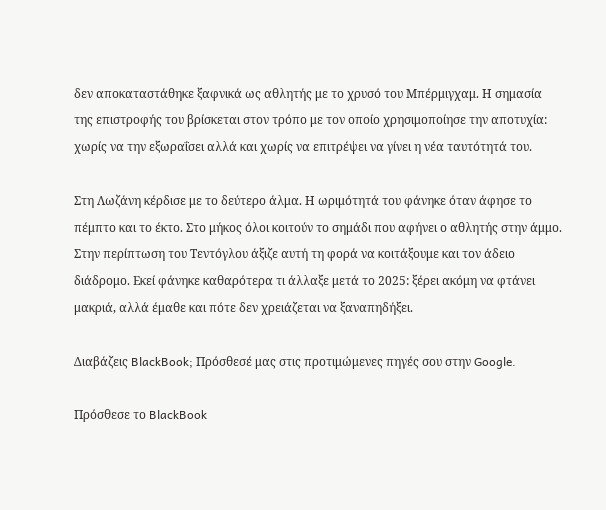δεν αποκαταστάθηκε ξαφνικά ως αθλητής με το χρυσό του Μπέρμιγχαμ. Η σημασία της επιστροφής του βρίσκεται στον τρόπο με τον οποίο χρησιμοποίησε την αποτυχία: χωρίς να την εξωραΐσει αλλά και χωρίς να επιτρέψει να γίνει η νέα ταυτότητά του.

Στη Λωζάνη κέρδισε με το δεύτερο άλμα. Η ωριμότητά του φάνηκε όταν άφησε το πέμπτο και το έκτο. Στο μήκος όλοι κοιτούν το σημάδι που αφήνει ο αθλητής στην άμμο. Στην περίπτωση του Τεντόγλου άξιζε αυτή τη φορά να κοιτάξουμε και τον άδειο διάδρομο. Εκεί φάνηκε καθαρότερα τι άλλαξε μετά το 2025: ξέρει ακόμη να φτάνει μακριά, αλλά έμαθε και πότε δεν χρειάζεται να ξαναπηδήξει.

Διαβάζεις BlackBook; Πρόσθεσέ μας στις προτιμώμενες πηγές σου στην Google.

Πρόσθεσε το BlackBook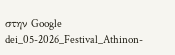στην Google
dei_05-2026_Festival_Athinon-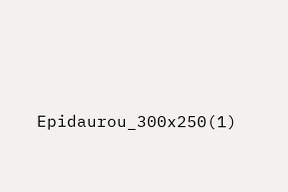Epidaurou_300x250(1)